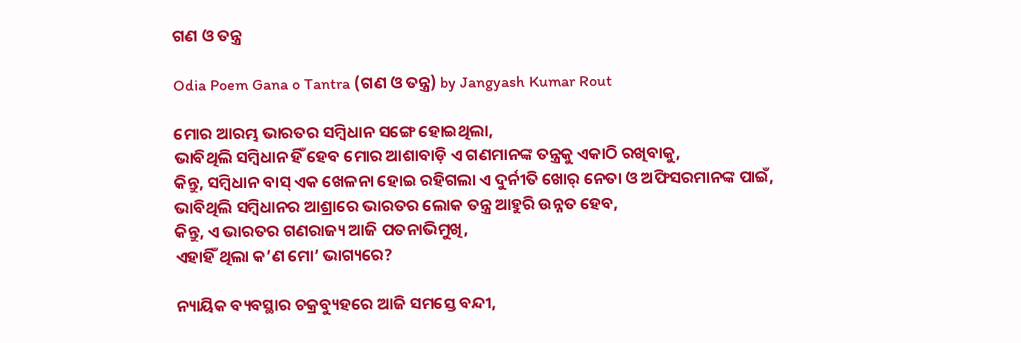ଗଣ ଓ ତନ୍ତ୍ର

Odia Poem Gana o Tantra (ଗଣ ଓ ତନ୍ତ୍ର) by Jangyash Kumar Rout

ମୋର ଆରମ୍ଭ ଭାରତର ସମ୍ବିଧାନ ସଙ୍ଗେ ହୋଇଥିଲା,
ଭାବିଥିଲି ସମ୍ବିଧାନ ହିଁ ହେବ ମୋର ଆଶାବାଡ଼ି ଏ ଗଣମାନଙ୍କ ତନ୍ତ୍ରକୁ ଏକାଠି ରଖିବାକୁ,
କିନ୍ତୁ, ସମ୍ବିଧାନ ବାସ୍ ଏକ ଖେଳନା ହୋଇ ରହିଗଲା ଏ ଦୁର୍ନୀତି ଖୋର୍ ନେତା ଓ ଅଫିସରମାନଙ୍କ ପାଇଁ,
ଭାବିଥିଲି ସମ୍ବିଧାନର ଆଶ୍ରାରେ ଭାରତର ଲୋକ ତନ୍ତ୍ର ଆହୁରି ଉନ୍ନତ ହେବ,
କିନ୍ତୁ, ଏ ଭାରତର ଗଣରାଜ୍ୟ ଆଜି ପତନାଭିମୁଖି,
ଏହାହିଁ ଥିଲା କ’ଣ ମୋ’ ଭାଗ୍ୟରେ?

ନ୍ୟାୟିକ ବ୍ୟବସ୍ଥାର ଚକ୍ରବ୍ୟୁହରେ ଆଜି ସମସ୍ତେ ବନ୍ଦୀ,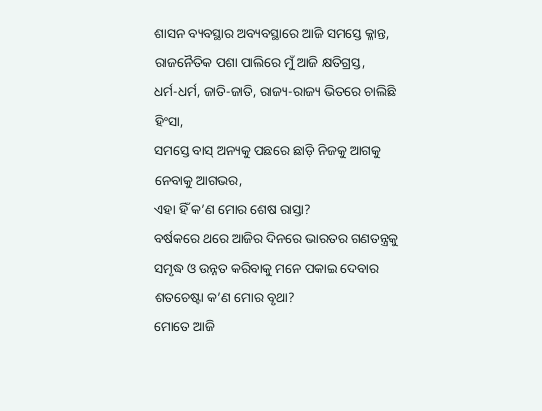ଶାସନ ବ୍ୟବସ୍ଥାର ଅବ୍ୟବସ୍ଥାରେ ଆଜି ସମସ୍ତେ କ୍ଳାନ୍ତ,
ରାଜନୈତିକ ପଶା ପାଲିରେ ମୁଁ ଆଜି କ୍ଷତିଗ୍ରସ୍ତ,
ଧର୍ମ-ଧର୍ମ, ଜାତି-ଜାତି, ରାଜ୍ୟ-ରାଜ୍ୟ ଭିତରେ ଚାଲିଛି ହିଂସା,
ସମସ୍ତେ ବାସ୍ ଅନ୍ୟକୁ ପଛରେ ଛାଡ଼ି ନିଜକୁ ଆଗକୁ ନେବାକୁ ଆଗଭର,
ଏହା ହିଁ କ’ଣ ମୋର ଶେଷ ରାସ୍ତା?
ବର୍ଷକରେ ଥରେ ଆଜିର ଦିନରେ ଭାରତର ଗଣତନ୍ତ୍ରକୁ ସମୃଦ୍ଧ ଓ ଉନ୍ନତ କରିବାକୁ ମନେ ପକାଇ ଦେବାର ଶତଚେଷ୍ଟା କ’ଣ ମୋର ବୃଥା?
ମୋତେ ଆଜି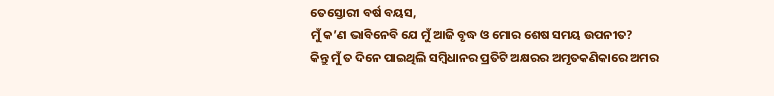ତେସ୍ତୋରୀ ବର୍ଷ ବୟସ,
ମୁଁ କ’ଣ ଭାବିନେବି ଯେ ମୁଁ ଆଜି ବୃଦ୍ଧ ଓ ମୋର ଶେଷ ସମୟ ଉପନୀତ?
କିନ୍ତୁ ମୁଁ ତ ଦିନେ ପାଇଥିଲି ସମ୍ବିଧାନର ପ୍ରତିଟି ଅକ୍ଷରର ଅମୃତକଣିକାରେ ଅମର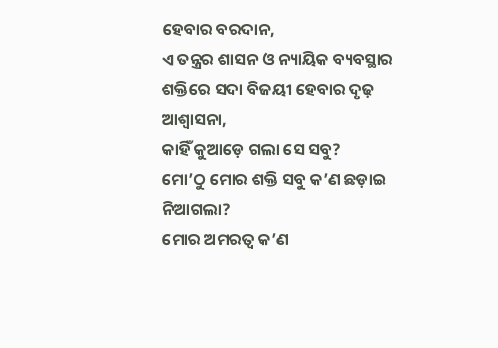ହେବାର ବରଦାନ,
ଏ ତନ୍ତ୍ରର ଶାସନ ଓ ନ୍ୟାୟିକ ବ୍ୟବସ୍ଥାର ଶକ୍ତିରେ ସଦା ବିଜୟୀ ହେବାର ଦୃଢ଼ ଆଶ୍ଵାସନା,
କାହିଁ କୁଆଡ଼େ ଗଲା ସେ ସବୁ?
ମୋ’ଠୁ ମୋର ଶକ୍ତି ସବୁ କ’ଣ ଛଡ଼ାଇ ନିଆଗଲା?
ମୋର ଅମରତ୍ଵ କ’ଣ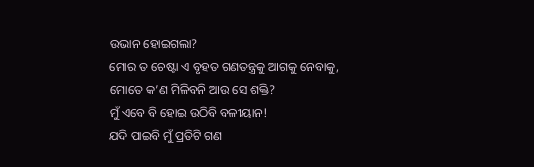ଉଭାନ ହୋଇଗଲା?
ମୋର ତ ଚେଷ୍ଟା ଏ ବୃହତ ଗଣତନ୍ତ୍ରକୁ ଆଗକୁ ନେବାକୁ,
ମୋତେ କ’ଣ ମିଳିବନି ଆଉ ସେ ଶକ୍ତି?
ମୁଁ ଏବେ ବି ହୋଇ ଉଠିବି ବଳୀୟାନ!
ଯଦି ପାଇବି ମୁଁ ପ୍ରତିଟି ଗଣ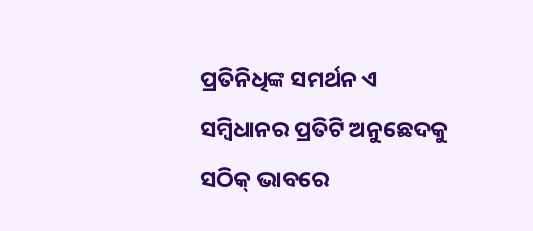ପ୍ରତିନିଧିଙ୍କ ସମର୍ଥନ ଏ ସମ୍ବିଧାନର ପ୍ରତିଟି ଅନୁଛେଦକୁ ସଠିକ୍ ଭାବରେ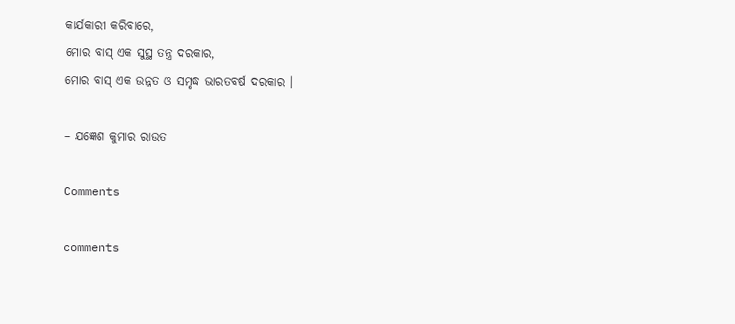କାର୍ଯକାରୀ କରିବାରେ,
ମୋର ବାସ୍ ଏକ ସୁସ୍ଥ ତନ୍ତ୍ର ଦରକାର,
ମୋର ବାସ୍ ଏକ ଉନ୍ନତ ଓ ସମୃଦ୍ଧ ଭାରତବର୍ଷ ଦରକାର ।

– ଯଜ୍ଞେଶ କୁମାର ରାଉତ

Comments

comments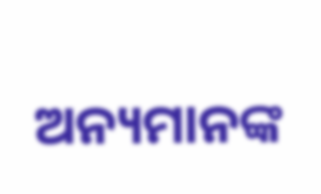ଅନ୍ୟମାନଙ୍କ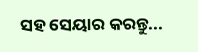ସହ ସେୟାର କରନ୍ତୁ...